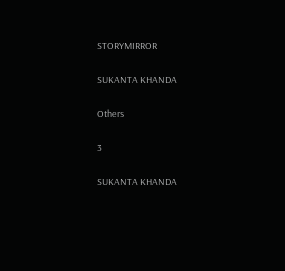STORYMIRROR

SUKANTA KHANDA

Others

3

SUKANTA KHANDA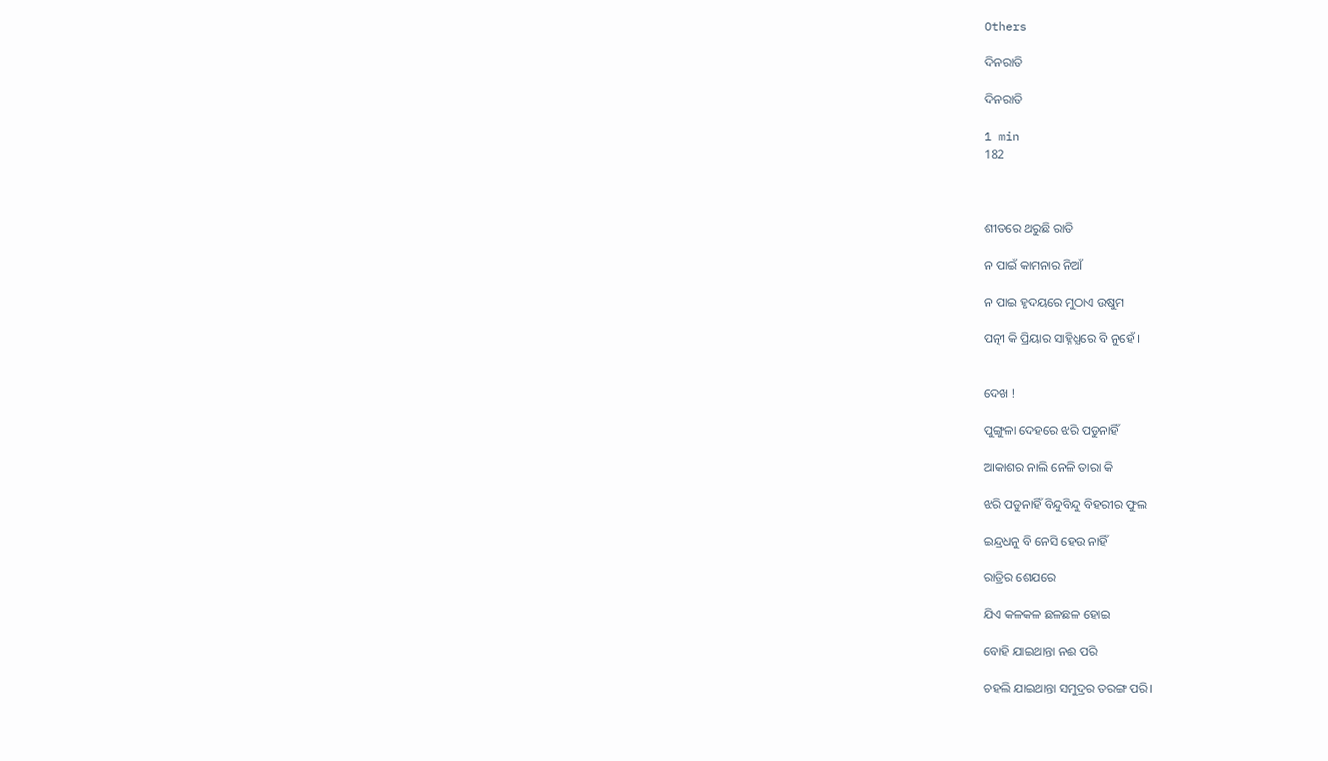Others

ଦିନରାତି

ଦିନରାତି

1 min
182



ଶୀତରେ ଥରୁଛି ରାତି

ନ ପାଇଁ କାମନାର ନିଆଁ

ନ ପାଇ ହୃଦୟରେ ମୁଠାଏ ଉଷୁମ

ପତ୍ନୀ କି ପ୍ରିୟାର ସାହ୍ନିଧ୍ଯରେ ବି ନୁହେଁ ।


ଦେଖ !

ପୁଙ୍ଗୁଳା ଦେହରେ ଝରି ପଡୁନାହିଁ

ଆକାଶର ନାଲି ନେଳି ତାରା କି

ଝରି ପଡୁନାହିଁ ବିନ୍ଦୁବିନ୍ଦୁ ବିହରୀର ଫୁଲ

ଇନ୍ଦ୍ରଧନୁ ବି ନେସି ହେଉ ନାହିଁ

ରାତ୍ରିର ଶେଯରେ

ଯିଏ କଳକଳ ଛଳଛଳ ହୋଇ

ବୋହି ଯାଇଥାନ୍ତା ନଈ ପରି

ଚହଲି ଯାଇଥାନ୍ତା ସମୁଦ୍ରର ତରଙ୍ଗ ପରି।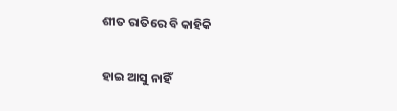ଶୀତ ରାତିରେ ବି କାହିକି

ହାଇ ଆସୁ ନାହିଁ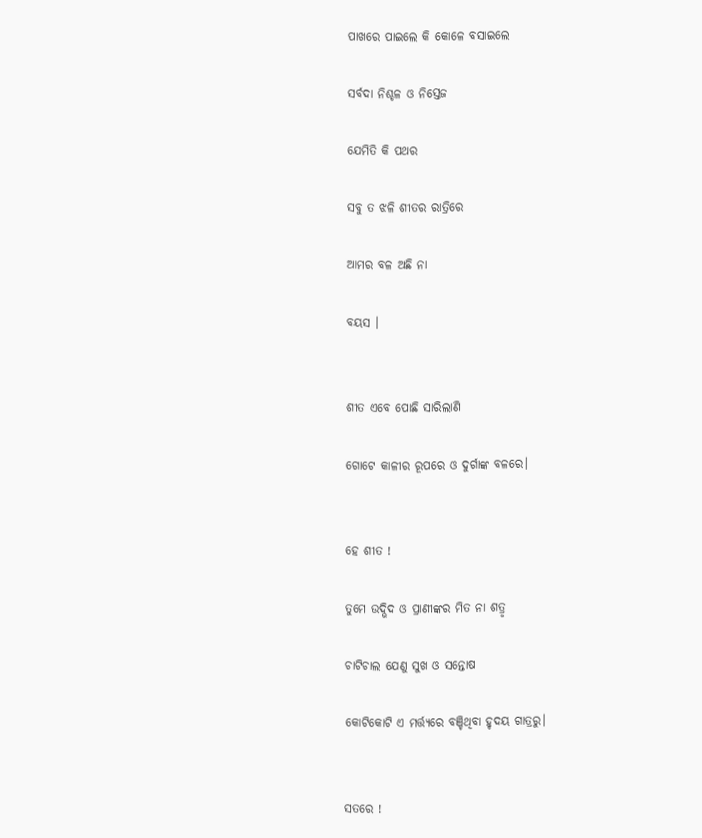ପାଖରେ ପାଇଲେ କି କୋଳେ ବସାଇଲେ

ସର୍ବଦା ନିଶ୍ଚଳ ଓ ନିସ୍ତେଜ

ଯେମିତି କି ପଥର

ସବୁ ତ ଝଳି ଶୀତର ରାତ୍ରିରେ

ଆମର ବଳ ଅଛି ନା

ବୟସ ।


ଶୀତ ଏବେ ପୋଛି ସାରିଲାଣି

ଗୋଟେ କାଳୀର ରୂପରେ ଓ ଦୁର୍ଗାଙ୍କ ବଳରେ।


ହେ ଶୀତ !

ତୁମେ ଉଦ୍ଭିଦ ଓ ପ୍ରାଣୀଙ୍କର ମିତ ନା ଶତ୍ରୃ

ଚାଟିଚାଲ ଯେଣୁ ସୁଖ ଓ ସନ୍ତୋଷ

କୋଟିକୋଟି ଏ ମର୍ତ୍ତ୍ଯରେ ବଞ୍ଚିଥିବା ହୃଦୟ ଗାତ୍ରରୁ।


ସତରେ !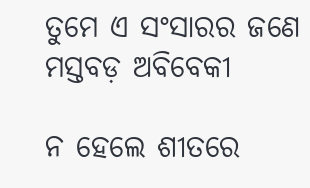ତୁମେ ଏ ସଂସାରର ଜଣେ ମସ୍ତବଡ଼ ଅବିବେକୀ

ନ ହେଲେ ଶୀତରେ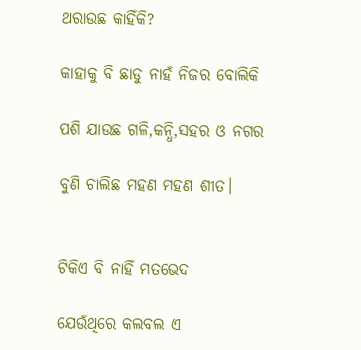ଥରାଉଛ କାହିଁକି?

କାହାକୁ ବି ଛାଡୁ ନାହଁ ନିଜର ବୋଲିକି

ପଶି ଯାଉଛ ଗଳି,କନ୍ଧି,ସହର ଓ ନଗର

ବୁଣି ଚାଲିଛ ମହଣ ମହଣ ଶୀତ।


ଟିକିଏ ବି ନାହିଁ ମତଭେଦ

ଯେଉଁଥିରେ କଲବଲ ଏ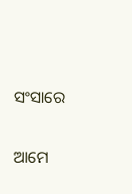ସଂସାରେ

ଆମେ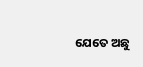ଯେତେ ଅଛୁ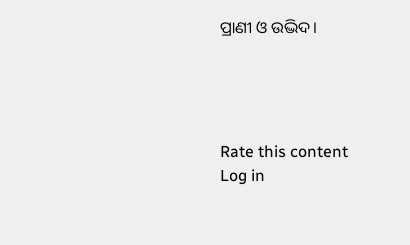ପ୍ରାଣୀ ଓ ଉଦ୍ଭିଦ।




Rate this content
Log in